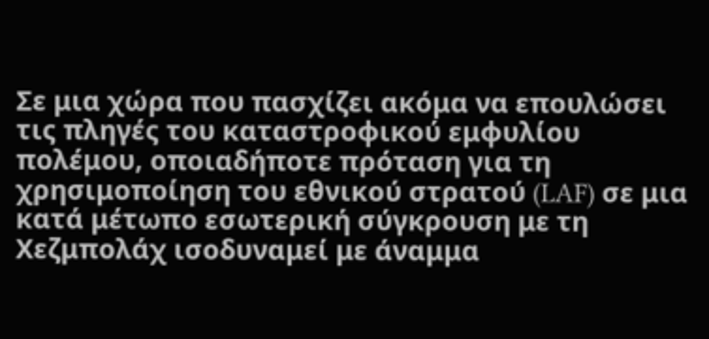Σε μια χώρα που πασχίζει ακόμα να επουλώσει τις πληγές του καταστροφικού εμφυλίου πολέμου, οποιαδήποτε πρόταση για τη χρησιμοποίηση του εθνικού στρατού (LAF) σε μια κατά μέτωπο εσωτερική σύγκρουση με τη Χεζμπολάχ ισοδυναμεί με άναμμα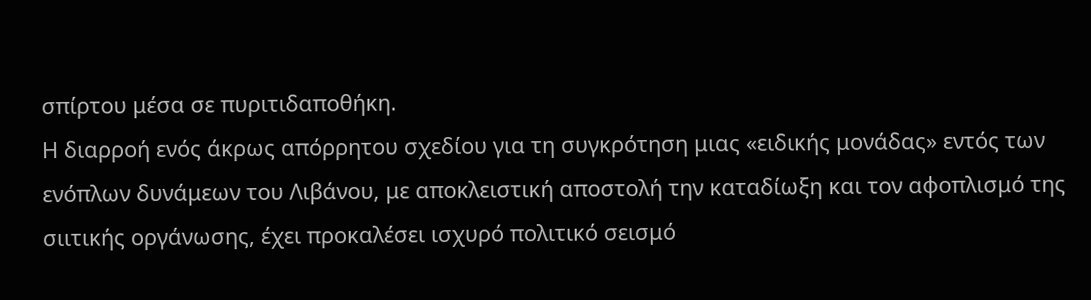σπίρτου μέσα σε πυριτιδαποθήκη.
Η διαρροή ενός άκρως απόρρητου σχεδίου για τη συγκρότηση μιας «ειδικής μονάδας» εντός των ενόπλων δυνάμεων του Λιβάνου, με αποκλειστική αποστολή την καταδίωξη και τον αφοπλισμό της σιιτικής οργάνωσης, έχει προκαλέσει ισχυρό πολιτικό σεισμό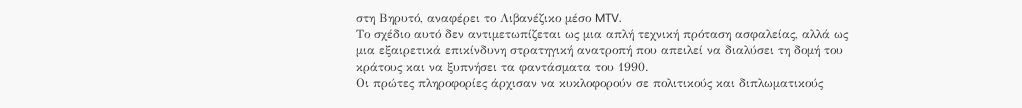στη Βηρυτό, αναφέρει το Λιβανέζικο μέσο MTV.
Το σχέδιο αυτό δεν αντιμετωπίζεται ως μια απλή τεχνική πρόταση ασφαλείας, αλλά ως μια εξαιρετικά επικίνδυνη στρατηγική ανατροπή που απειλεί να διαλύσει τη δομή του κράτους και να ξυπνήσει τα φαντάσματα του 1990.
Οι πρώτες πληροφορίες άρχισαν να κυκλοφορούν σε πολιτικούς και διπλωματικούς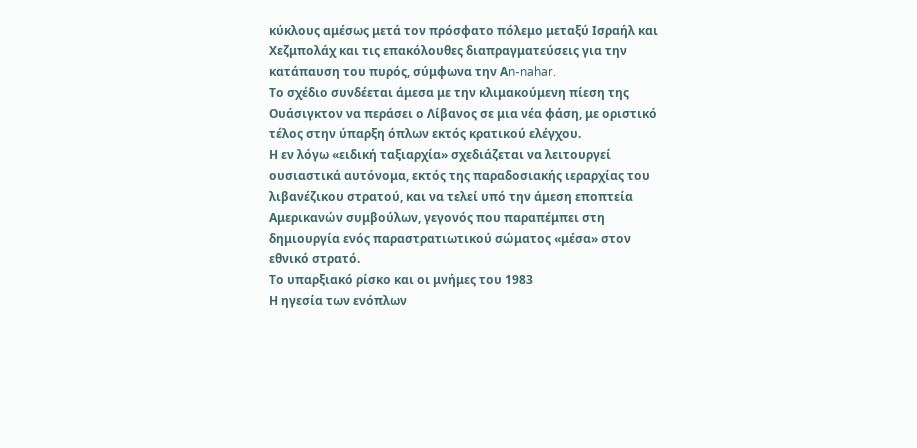κύκλους αμέσως μετά τον πρόσφατο πόλεμο μεταξύ Ισραήλ και Χεζμπολάχ και τις επακόλουθες διαπραγματεύσεις για την κατάπαυση του πυρός, σύμφωνα την Αn-nahar.
Το σχέδιο συνδέεται άμεσα με την κλιμακούμενη πίεση της Ουάσιγκτον να περάσει ο Λίβανος σε μια νέα φάση, με οριστικό τέλος στην ύπαρξη όπλων εκτός κρατικού ελέγχου.
Η εν λόγω «ειδική ταξιαρχία» σχεδιάζεται να λειτουργεί ουσιαστικά αυτόνομα, εκτός της παραδοσιακής ιεραρχίας του λιβανέζικου στρατού, και να τελεί υπό την άμεση εποπτεία Αμερικανών συμβούλων, γεγονός που παραπέμπει στη δημιουργία ενός παραστρατιωτικού σώματος «μέσα» στον εθνικό στρατό.
Το υπαρξιακό ρίσκο και οι μνήμες του 1983
Η ηγεσία των ενόπλων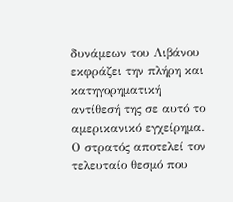δυνάμεων του Λιβάνου εκφράζει την πλήρη και κατηγορηματική αντίθεσή της σε αυτό το αμερικανικό εγχείρημα. Ο στρατός αποτελεί τον τελευταίο θεσμό που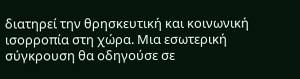διατηρεί την θρησκευτική και κοινωνική ισορροπία στη χώρα. Μια εσωτερική σύγκρουση θα οδηγούσε σε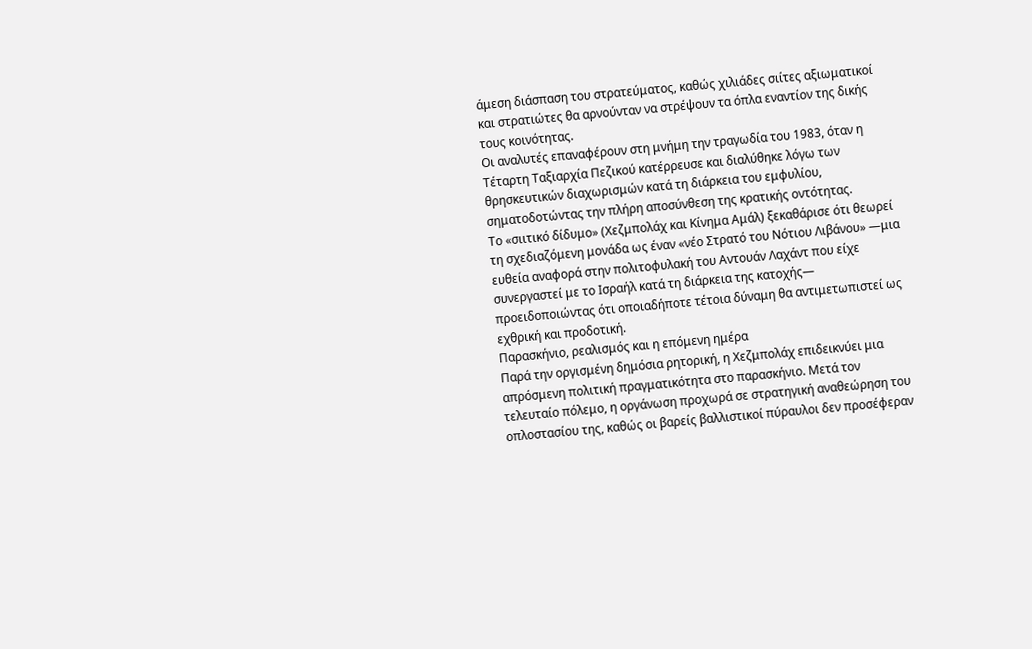άμεση διάσπαση του στρατεύματος, καθώς χιλιάδες σιίτες αξιωματικοί και στρατιώτες θα αρνούνταν να στρέψουν τα όπλα εναντίον της δικής τους κοινότητας.
Οι αναλυτές επαναφέρουν στη μνήμη την τραγωδία του 1983, όταν η Τέταρτη Ταξιαρχία Πεζικού κατέρρευσε και διαλύθηκε λόγω των θρησκευτικών διαχωρισμών κατά τη διάρκεια του εμφυλίου, σηματοδοτώντας την πλήρη αποσύνθεση της κρατικής οντότητας.
Το «σιιτικό δίδυμο» (Χεζμπολάχ και Κίνημα Αμάλ) ξεκαθάρισε ότι θεωρεί τη σχεδιαζόμενη μονάδα ως έναν «νέο Στρατό του Νότιου Λιβάνου» —μια ευθεία αναφορά στην πολιτοφυλακή του Αντουάν Λαχάντ που είχε συνεργαστεί με το Ισραήλ κατά τη διάρκεια της κατοχής— προειδοποιώντας ότι οποιαδήποτε τέτοια δύναμη θα αντιμετωπιστεί ως εχθρική και προδοτική.
Παρασκήνιο, ρεαλισμός και η επόμενη ημέρα
Παρά την οργισμένη δημόσια ρητορική, η Χεζμπολάχ επιδεικνύει μια απρόσμενη πολιτική πραγματικότητα στο παρασκήνιο. Μετά τον τελευταίο πόλεμο, η οργάνωση προχωρά σε στρατηγική αναθεώρηση του οπλοστασίου της, καθώς οι βαρείς βαλλιστικοί πύραυλοι δεν προσέφεραν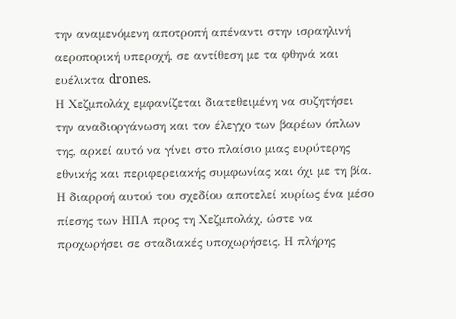την αναμενόμενη αποτροπή απέναντι στην ισραηλινή αεροπορική υπεροχή, σε αντίθεση με τα φθηνά και ευέλικτα drones.
Η Χεζμπολάχ εμφανίζεται διατεθειμένη να συζητήσει την αναδιοργάνωση και τον έλεγχο των βαρέων όπλων της, αρκεί αυτό να γίνει στο πλαίσιο μιας ευρύτερης εθνικής και περιφερειακής συμφωνίας και όχι με τη βία.
Η διαρροή αυτού του σχεδίου αποτελεί κυρίως ένα μέσο πίεσης των ΗΠΑ προς τη Χεζμπολάχ, ώστε να προχωρήσει σε σταδιακές υποχωρήσεις. Η πλήρης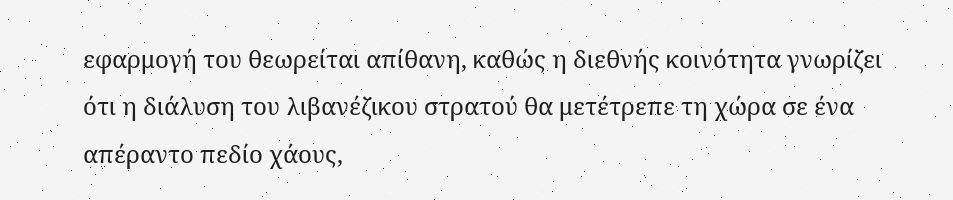εφαρμογή του θεωρείται απίθανη, καθώς η διεθνής κοινότητα γνωρίζει ότι η διάλυση του λιβανέζικου στρατού θα μετέτρεπε τη χώρα σε ένα απέραντο πεδίο χάους,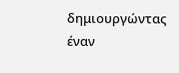δημιουργώντας έναν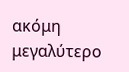ακόμη μεγαλύτερο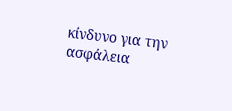κίνδυνο για την ασφάλεια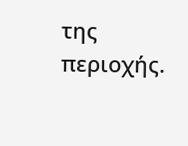της περιοχής.